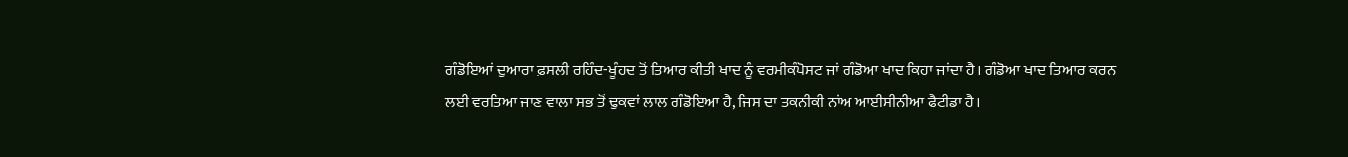ਗੰਡੋਇਆਂ ਦੁਆਰਾ ਫ਼ਸਲੀ ਰਹਿੰਦ-ਖੂੰਹਦ ਤੋਂ ਤਿਆਰ ਕੀਤੀ ਖਾਦ ਨੂੰ ਵਰਮੀਕੰਪੋਸਟ ਜਾਂ ਗੰਡੋਆ ਖਾਦ ਕਿਹਾ ਜਾਂਦਾ ਹੈ। ਗੰਡੋਆ ਖਾਦ ਤਿਆਰ ਕਰਨ ਲਈ ਵਰਤਿਆ ਜਾਣ ਵਾਲਾ ਸਭ ਤੋਂ ਢੁਕਵਾਂ ਲਾਲ ਗੰਡੋਇਆ ਹੈ, ਜਿਸ ਦਾ ਤਕਨੀਕੀ ਨਾਂਅ ਆਈਸੀਨੀਆ ਫੈਟੀਡਾ ਹੈ।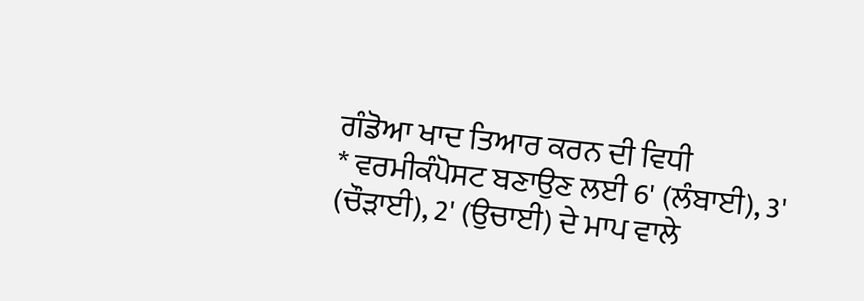ਗੰਡੋਆ ਖਾਦ ਤਿਆਰ ਕਰਨ ਦੀ ਵਿਧੀ
* ਵਰਮੀਕੰਪੋਸਟ ਬਣਾਉਣ ਲਈ 6' (ਲੰਬਾਈ), 3' (ਚੌੜਾਈ), 2' (ਉਚਾਈ) ਦੇ ਮਾਪ ਵਾਲੇ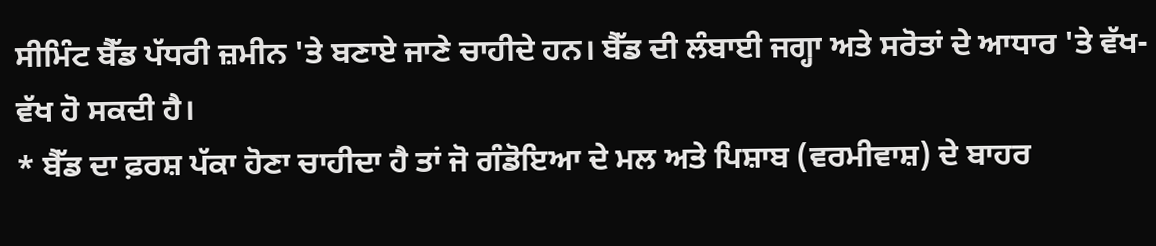ਸੀਮਿੰਟ ਬੈੱਡ ਪੱਧਰੀ ਜ਼ਮੀਨ 'ਤੇ ਬਣਾਏ ਜਾਣੇ ਚਾਹੀਦੇ ਹਨ। ਬੈੱਡ ਦੀ ਲੰਬਾਈ ਜਗ੍ਹਾ ਅਤੇ ਸਰੋਤਾਂ ਦੇ ਆਧਾਰ 'ਤੇ ਵੱਖ- ਵੱਖ ਹੋ ਸਕਦੀ ਹੈ।
* ਬੈੱਡ ਦਾ ਫ਼ਰਸ਼ ਪੱਕਾ ਹੋਣਾ ਚਾਹੀਦਾ ਹੈ ਤਾਂ ਜੋ ਗੰਡੋਇਆ ਦੇ ਮਲ ਅਤੇ ਪਿਸ਼ਾਬ (ਵਰਮੀਵਾਸ਼) ਦੇ ਬਾਹਰ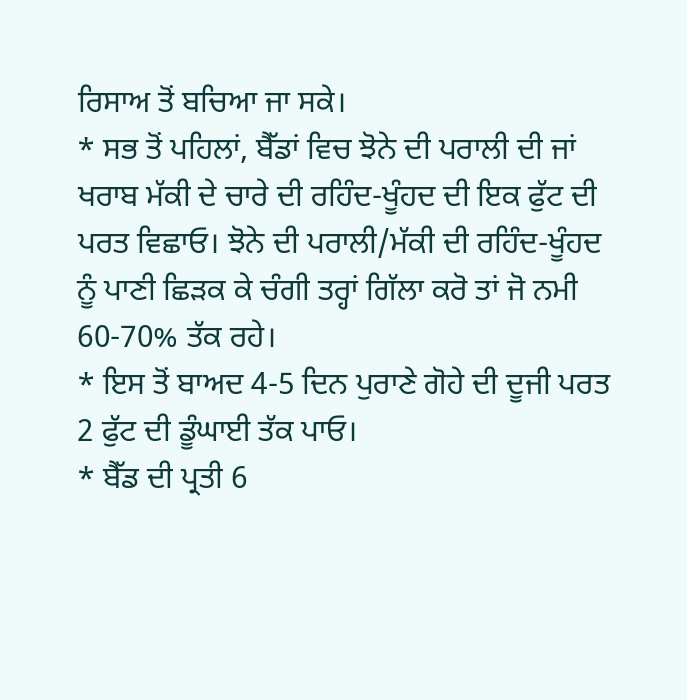ਰਿਸਾਅ ਤੋਂ ਬਚਿਆ ਜਾ ਸਕੇ।
* ਸਭ ਤੋਂ ਪਹਿਲਾਂ, ਬੈੱਡਾਂ ਵਿਚ ਝੋਨੇ ਦੀ ਪਰਾਲੀ ਦੀ ਜਾਂ ਖਰਾਬ ਮੱਕੀ ਦੇ ਚਾਰੇ ਦੀ ਰਹਿੰਦ-ਖੂੰਹਦ ਦੀ ਇਕ ਫੁੱਟ ਦੀ ਪਰਤ ਵਿਛਾਓ। ਝੋਨੇ ਦੀ ਪਰਾਲੀ/ਮੱਕੀ ਦੀ ਰਹਿੰਦ-ਖੂੰਹਦ ਨੂੰ ਪਾਣੀ ਛਿੜਕ ਕੇ ਚੰਗੀ ਤਰ੍ਹਾਂ ਗਿੱਲਾ ਕਰੋ ਤਾਂ ਜੋ ਨਮੀ 60-70% ਤੱਕ ਰਹੇ।
* ਇਸ ਤੋਂ ਬਾਅਦ 4-5 ਦਿਨ ਪੁਰਾਣੇ ਗੋਹੇ ਦੀ ਦੂਜੀ ਪਰਤ 2 ਫੁੱਟ ਦੀ ਡੂੰਘਾਈ ਤੱਕ ਪਾਓ।
* ਬੈੱਡ ਦੀ ਪ੍ਰਤੀ 6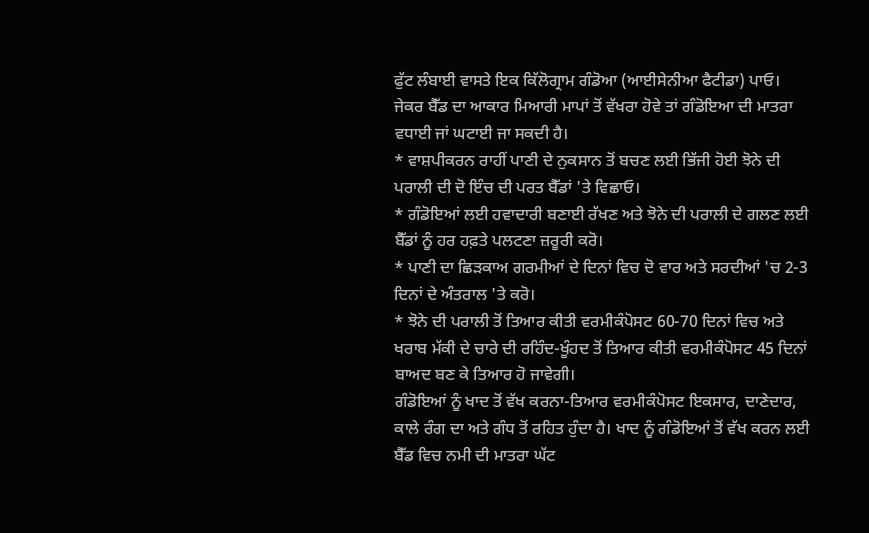ਫੁੱਟ ਲੰਬਾਈ ਵਾਸਤੇ ਇਕ ਕਿੱਲੋਗ੍ਰਾਮ ਗੰਡੋਆ (ਆਈਸੇਨੀਆ ਫੈਟੀਡਾ) ਪਾਓ। ਜੇਕਰ ਬੈੱਡ ਦਾ ਆਕਾਰ ਮਿਆਰੀ ਮਾਪਾਂ ਤੋਂ ਵੱਖਰਾ ਹੋਵੇ ਤਾਂ ਗੰਡੋਇਆ ਦੀ ਮਾਤਰਾ ਵਧਾਈ ਜਾਂ ਘਟਾਈ ਜਾ ਸਕਦੀ ਹੈ।
* ਵਾਸ਼ਪੀਕਰਨ ਰਾਹੀਂ ਪਾਣੀ ਦੇ ਨੁਕਸਾਨ ਤੋਂ ਬਚਣ ਲਈ ਭਿੱਜੀ ਹੋਈ ਝੋਨੇ ਦੀ ਪਰਾਲੀ ਦੀ ਦੋ ਇੰਚ ਦੀ ਪਰਤ ਬੈੱਡਾਂ 'ਤੇ ਵਿਛਾਓ।
* ਗੰਡੋਇਆਂ ਲਈ ਹਵਾਦਾਰੀ ਬਣਾਈ ਰੱਖਣ ਅਤੇ ਝੋਨੇ ਦੀ ਪਰਾਲੀ ਦੇ ਗਲਣ ਲਈ ਬੈੱਡਾਂ ਨੂੰ ਹਰ ਹਫ਼ਤੇ ਪਲਟਣਾ ਜ਼ਰੂਰੀ ਕਰੋ।
* ਪਾਣੀ ਦਾ ਛਿੜਕਾਅ ਗਰਮੀਆਂ ਦੇ ਦਿਨਾਂ ਵਿਚ ਦੋ ਵਾਰ ਅਤੇ ਸਰਦੀਆਂ 'ਚ 2-3 ਦਿਨਾਂ ਦੇ ਅੰਤਰਾਲ 'ਤੇ ਕਰੋ।
* ਝੋਨੇ ਦੀ ਪਰਾਲੀ ਤੋਂ ਤਿਆਰ ਕੀਤੀ ਵਰਮੀਕੰਪੋਸਟ 60-70 ਦਿਨਾਂ ਵਿਚ ਅਤੇ ਖਰਾਬ ਮੱਕੀ ਦੇ ਚਾਰੇ ਦੀ ਰਹਿੰਦ-ਖੂੰਹਦ ਤੋਂ ਤਿਆਰ ਕੀਤੀ ਵਰਮੀਕੰਪੋਸਟ 45 ਦਿਨਾਂ ਬਾਅਦ ਬਣ ਕੇ ਤਿਆਰ ਹੋ ਜਾਵੇਗੀ।
ਗੰਡੋਇਆਂ ਨੂੰ ਖਾਦ ਤੋਂ ਵੱਖ ਕਰਨਾ-ਤਿਆਰ ਵਰਮੀਕੰਪੋਸਟ ਇਕਸਾਰ, ਦਾਣੇਦਾਰ, ਕਾਲੇ ਰੰਗ ਦਾ ਅਤੇ ਗੰਧ ਤੋਂ ਰਹਿਤ ਹੁੰਦਾ ਹੈ। ਖਾਦ ਨੂੰ ਗੰਡੋਇਆਂ ਤੋਂ ਵੱਖ ਕਰਨ ਲਈ ਬੈੱਡ ਵਿਚ ਨਮੀ ਦੀ ਮਾਤਰਾ ਘੱਟ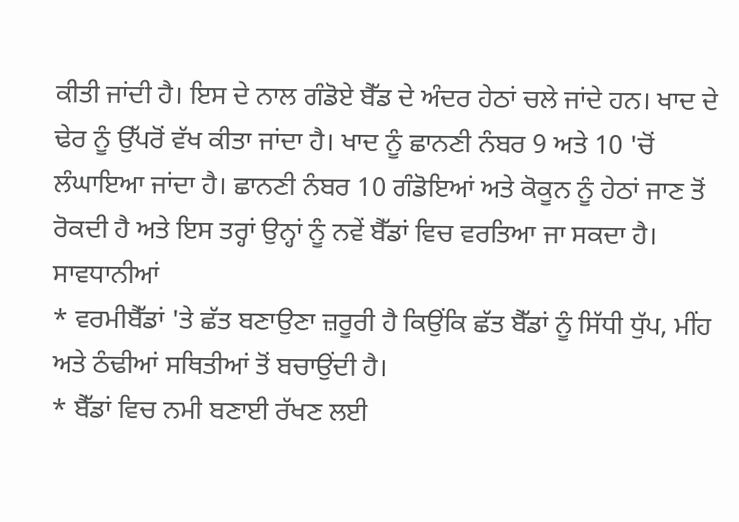ਕੀਤੀ ਜਾਂਦੀ ਹੈ। ਇਸ ਦੇ ਨਾਲ ਗੰਡੋਏ ਬੈੱਡ ਦੇ ਅੰਦਰ ਹੇਠਾਂ ਚਲੇ ਜਾਂਦੇ ਹਨ। ਖਾਦ ਦੇ ਢੇਰ ਨੂੰ ਉੱਪਰੋਂ ਵੱਖ ਕੀਤਾ ਜਾਂਦਾ ਹੈ। ਖਾਦ ਨੂੰ ਛਾਨਣੀ ਨੰਬਰ 9 ਅਤੇ 10 'ਚੋਂ ਲੰਘਾਇਆ ਜਾਂਦਾ ਹੈ। ਛਾਨਣੀ ਨੰਬਰ 10 ਗੰਡੋਇਆਂ ਅਤੇ ਕੋਕੂਨ ਨੂੰ ਹੇਠਾਂ ਜਾਣ ਤੋਂ ਰੋਕਦੀ ਹੈ ਅਤੇ ਇਸ ਤਰ੍ਹਾਂ ਉਨ੍ਹਾਂ ਨੂੰ ਨਵੇਂ ਬੈੱਡਾਂ ਵਿਚ ਵਰਤਿਆ ਜਾ ਸਕਦਾ ਹੈ।
ਸਾਵਧਾਨੀਆਂ
* ਵਰਮੀਬੈੱਡਾਂ 'ਤੇ ਛੱਤ ਬਣਾਉਣਾ ਜ਼ਰੂਰੀ ਹੈ ਕਿਉਂਕਿ ਛੱਤ ਬੈੱਡਾਂ ਨੂੰ ਸਿੱਧੀ ਧੁੱਪ, ਮੀਂਹ ਅਤੇ ਠੰਢੀਆਂ ਸਥਿਤੀਆਂ ਤੋਂ ਬਚਾਉਂਦੀ ਹੈ।
* ਬੈੱਡਾਂ ਵਿਚ ਨਮੀ ਬਣਾਈ ਰੱਖਣ ਲਈ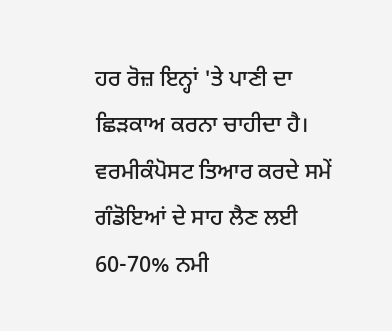ਹਰ ਰੋਜ਼ ਇਨ੍ਹਾਂ 'ਤੇ ਪਾਣੀ ਦਾ ਛਿੜਕਾਅ ਕਰਨਾ ਚਾਹੀਦਾ ਹੈ। ਵਰਮੀਕੰਪੋਸਟ ਤਿਆਰ ਕਰਦੇ ਸਮੇਂ ਗੰਡੋਇਆਂ ਦੇ ਸਾਹ ਲੈਣ ਲਈ 60-70% ਨਮੀ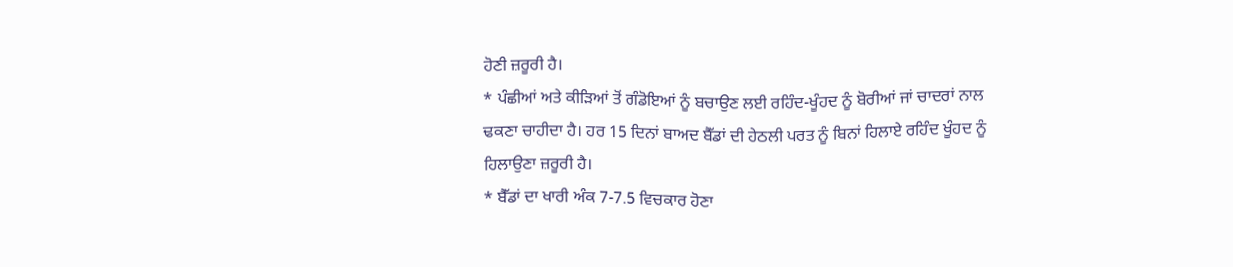ਹੋਣੀ ਜ਼ਰੂਰੀ ਹੈ।
* ਪੰਛੀਆਂ ਅਤੇ ਕੀੜਿਆਂ ਤੋਂ ਗੰਡੋਇਆਂ ਨੂੰ ਬਚਾਉਣ ਲਈ ਰਹਿੰਦ-ਖੂੰਹਦ ਨੂੰ ਬੋਰੀਆਂ ਜਾਂ ਚਾਦਰਾਂ ਨਾਲ ਢਕਣਾ ਚਾਹੀਦਾ ਹੈ। ਹਰ 15 ਦਿਨਾਂ ਬਾਅਦ ਬੈੱਡਾਂ ਦੀ ਹੇਠਲੀ ਪਰਤ ਨੂੰ ਬਿਨਾਂ ਹਿਲਾਏ ਰਹਿੰਦ ਖੂੰਹਦ ਨੂੰ ਹਿਲਾਉਣਾ ਜ਼ਰੂਰੀ ਹੈ।
* ਬੈੱਡਾਂ ਦਾ ਖਾਰੀ ਅੰਕ 7-7.5 ਵਿਚਕਾਰ ਹੋਣਾ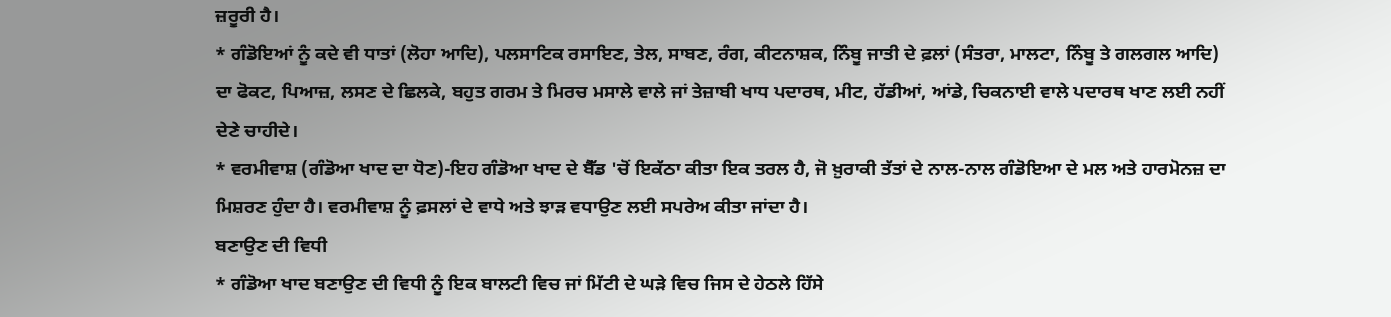ਜ਼ਰੂਰੀ ਹੈ।
* ਗੰਡੋਇਆਂ ਨੂੰ ਕਦੇ ਵੀ ਧਾਤਾਂ (ਲੋਹਾ ਆਦਿ), ਪਲਸਾਟਿਕ ਰਸਾਇਣ, ਤੇਲ, ਸਾਬਣ, ਰੰਗ, ਕੀਟਨਾਸ਼ਕ, ਨਿੰਬੂ ਜਾਤੀ ਦੇ ਫ਼ਲਾਂ (ਸੰਤਰਾ, ਮਾਲਟਾ, ਨਿੰਬੂ ਤੇ ਗਲਗਲ ਆਦਿ) ਦਾ ਫੋਕਟ, ਪਿਆਜ਼, ਲਸਣ ਦੇ ਛਿਲਕੇ, ਬਹੁਤ ਗਰਮ ਤੇ ਮਿਰਚ ਮਸਾਲੇ ਵਾਲੇ ਜਾਂ ਤੇਜ਼ਾਬੀ ਖਾਧ ਪਦਾਰਥ, ਮੀਟ, ਹੱਡੀਆਂ, ਆਂਡੇ, ਚਿਕਨਾਈ ਵਾਲੇ ਪਦਾਰਥ ਖਾਣ ਲਈ ਨਹੀਂ ਦੇਣੇ ਚਾਹੀਦੇ।
* ਵਰਮੀਵਾਸ਼ (ਗੰਡੋਆ ਖਾਦ ਦਾ ਧੋਣ)-ਇਹ ਗੰਡੋਆ ਖਾਦ ਦੇ ਬੈੱਡ 'ਚੋਂ ਇਕੱਠਾ ਕੀਤਾ ਇਕ ਤਰਲ ਹੈ, ਜੋ ਖ਼ੁਰਾਕੀ ਤੱਤਾਂ ਦੇ ਨਾਲ-ਨਾਲ ਗੰਡੋਇਆ ਦੇ ਮਲ ਅਤੇ ਹਾਰਮੋਨਜ਼ ਦਾ ਮਿਸ਼ਰਣ ਹੁੰਦਾ ਹੈ। ਵਰਮੀਵਾਸ਼ ਨੂੰ ਫ਼ਸਲਾਂ ਦੇ ਵਾਧੇ ਅਤੇ ਝਾੜ ਵਧਾਉਣ ਲਈ ਸਪਰੇਅ ਕੀਤਾ ਜਾਂਦਾ ਹੈ।
ਬਣਾਉਣ ਦੀ ਵਿਧੀ
* ਗੰਡੋਆ ਖਾਦ ਬਣਾਉਣ ਦੀ ਵਿਧੀ ਨੂੰ ਇਕ ਬਾਲਟੀ ਵਿਚ ਜਾਂ ਮਿੱਟੀ ਦੇ ਘੜੇ ਵਿਚ ਜਿਸ ਦੇ ਹੇਠਲੇ ਹਿੱਸੇ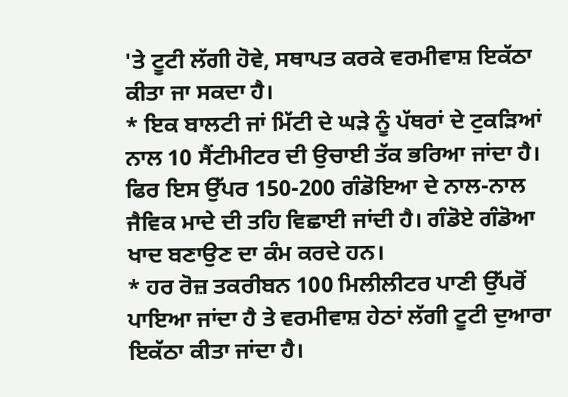'ਤੇ ਟੂਟੀ ਲੱਗੀ ਹੋਵੇ, ਸਥਾਪਤ ਕਰਕੇ ਵਰਮੀਵਾਸ਼ ਇਕੱਠਾ ਕੀਤਾ ਜਾ ਸਕਦਾ ਹੈ।
* ਇਕ ਬਾਲਟੀ ਜਾਂ ਮਿੱਟੀ ਦੇ ਘੜੇ ਨੂੰ ਪੱਥਰਾਂ ਦੇ ਟੁਕੜਿਆਂ ਨਾਲ 10 ਸੈਂਟੀਮੀਟਰ ਦੀ ਉਚਾਈ ਤੱਕ ਭਰਿਆ ਜਾਂਦਾ ਹੈ। ਫਿਰ ਇਸ ਉੱਪਰ 150-200 ਗੰਡੋਇਆ ਦੇ ਨਾਲ-ਨਾਲ ਜੈਵਿਕ ਮਾਦੇ ਦੀ ਤਹਿ ਵਿਛਾਈ ਜਾਂਦੀ ਹੈ। ਗੰਡੋਏ ਗੰਡੋਆ ਖਾਦ ਬਣਾਉਣ ਦਾ ਕੰਮ ਕਰਦੇ ਹਨ।
* ਹਰ ਰੋਜ਼ ਤਕਰੀਬਨ 100 ਮਿਲੀਲੀਟਰ ਪਾਣੀ ਉੱਪਰੋਂ ਪਾਇਆ ਜਾਂਦਾ ਹੈ ਤੇ ਵਰਮੀਵਾਸ਼ ਹੇਠਾਂ ਲੱਗੀ ਟੂਟੀ ਦੁਆਰਾ ਇਕੱਠਾ ਕੀਤਾ ਜਾਂਦਾ ਹੈ।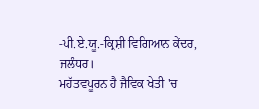-ਪੀ.ਏ.ਯੂ.-ਕ੍ਰਿਸ਼ੀ ਵਿਗਿਆਨ ਕੇਂਦਰ, ਜਲੰਧਰ।
ਮਹੱਤਵਪੂਰਨ ਹੈ ਜੈਵਿਕ ਖੇਤੀ 'ਚ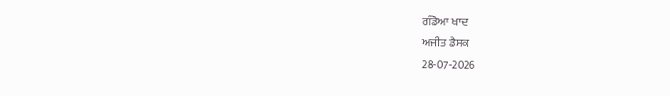ਗੰਡੋਆ ਖਾਦ
ਅਜੀਤ ਡੈਸਕ
28-07-2026